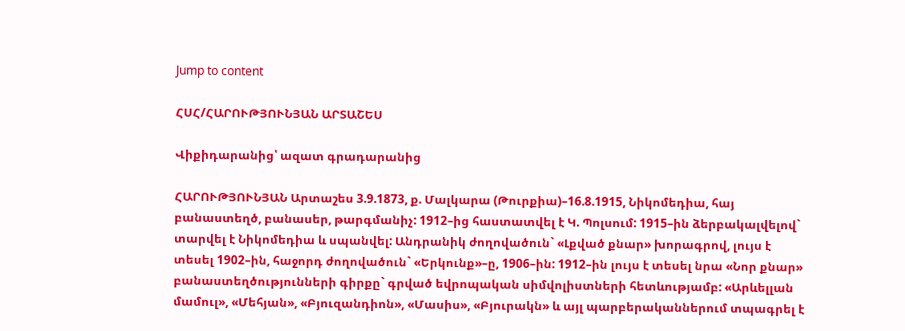Jump to content

ՀՍՀ/ՀԱՐՈՒԹՅՈՒՆՅԱՆ ԱՐՏԱՇԵՍ

Վիքիդարանից՝ ազատ գրադարանից

ՀԱՐՈՒԹՅՈՒՆՅԱՆ Արտաշես 3.9.1873, ք. Մալկարա (Թուրքիա)–16.8.1915, Նիկոմեդիա, հայ բանաստեղծ, բանասեր, թարգմանիչ: 1912–ից հաստատվել է Կ. Պոլսում: 1915–ին ձերբակալվելով` տարվել է Նիկոմեդիա և սպանվել: Անդրանիկ ժողովածուն` «Լքված քնար» խորագրով, լույս է տեսել 1902–ին, հաջորդ ժողովածուն` «Երկունք»–ը, 1906–ին: 1912–ին լույս է տեսել նրա «Նոր քնար» բանաստեղծությունների գիրքը` գրված եվրոպական սիմվոլիստների հետևությամբ: «Արևելլան մամուլ», «Մեհյան», «Բյուզանդիոն», «Մասիս», «Բյուրակն» և այլ պարբերականներում տպագրել է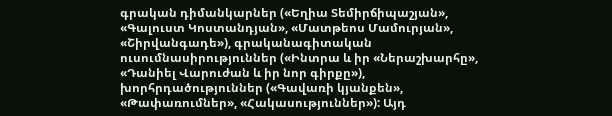գրական դիմանկարներ («Եղիա Տեմիրճիպաշյան», «Գալուստ Կոստանդյան», «Մատթեոս Մամուրյան», «Շիրվանգադե»), գրականագիտական ուսումնասիրություններ («Ինտրա և իր «Ներաշխարհը», «Դանիել Վարուժան և իր նոր գիրքը»), խորհրդածություններ («Գավառի կյանքեն», «Թափառումներ», «Հակասություններ»): Այդ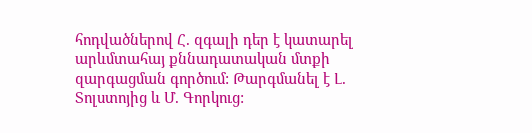հոդվածներով Հ. զգալի դեր է կատարել արևմտահայ քննադատական մտքի զարգացման գործում: Թարգմանել է Լ. Տոլստոյից և Մ. Գորկուց: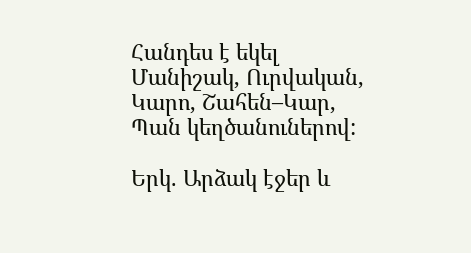Հանդես է եկել Մանիշակ, Ուրվական, Կարո, Շահեն–Կար, Պան կեղծանուներով:

Երկ. Արձակ էջեր և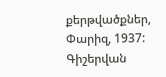քերթվածքներ, Փարիզ, 1937: Գիշերվան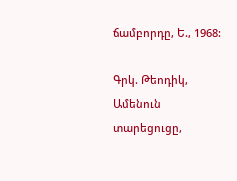ճամբորդը, Ե., 1968:

Գրկ. Թեոդիկ, Ամենուն տարեցուցը,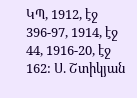ԿՊ, 1912, էջ 396-97, 1914, էջ 44, 1916-20, էջ 162: Ս. Շտիկյան